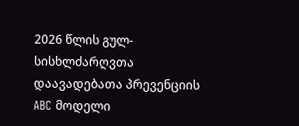2026 წლის გულ-სისხლძარღვთა დაავადებათა პრევენციის ABC მოდელი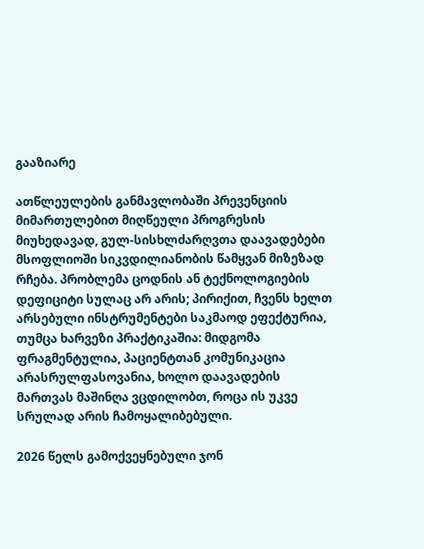გააზიარე

ათწლეულების განმავლობაში პრევენციის მიმართულებით მიღწეული პროგრესის მიუხედავად, გულ-სისხლძარღვთა დაავადებები მსოფლიოში სიკვდილიანობის წამყვან მიზეზად რჩება. პრობლემა ცოდნის ან ტექნოლოგიების დეფიციტი სულაც არ არის; პირიქით, ჩვენს ხელთ არსებული ინსტრუმენტები საკმაოდ ეფექტურია, თუმცა ხარვეზი პრაქტიკაშია: მიდგომა ფრაგმენტულია, პაციენტთან კომუნიკაცია არასრულფასოვანია, ხოლო დაავადების მართვას მაშინღა ვცდილობთ, როცა ის უკვე სრულად არის ჩამოყალიბებული.

2026 წელს გამოქვეყნებული ჯონ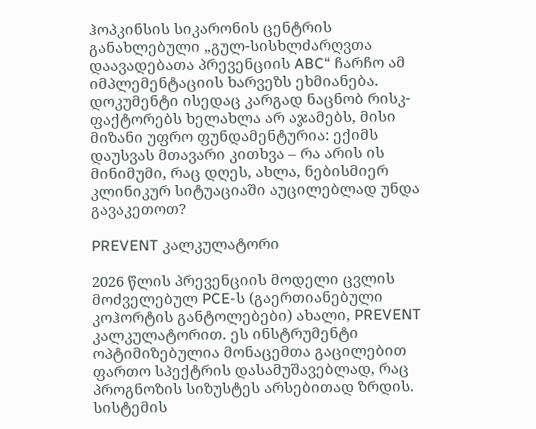ჰოპკინსის სიკარონის ცენტრის განახლებული „გულ-სისხლძარღვთა დაავადებათა პრევენციის ABC“ ჩარჩო ამ იმპლემენტაციის ხარვეზს ეხმიანება. დოკუმენტი ისედაც კარგად ნაცნობ რისკ-ფაქტორებს ხელახლა არ აჯამებს, მისი მიზანი უფრო ფუნდამენტურია: ექიმს დაუსვას მთავარი კითხვა – რა არის ის მინიმუმი, რაც დღეს, ახლა, ნებისმიერ კლინიკურ სიტუაციაში აუცილებლად უნდა გავაკეთოთ?

PREVENT კალკულატორი

2026 წლის პრევენციის მოდელი ცვლის მოძველებულ PCE-ს (გაერთიანებული კოჰორტის განტოლებები) ახალი, PREVENT კალკულატორით. ეს ინსტრუმენტი ოპტიმიზებულია მონაცემთა გაცილებით ფართო სპექტრის დასამუშავებლად, რაც პროგნოზის სიზუსტეს არსებითად ზრდის. სისტემის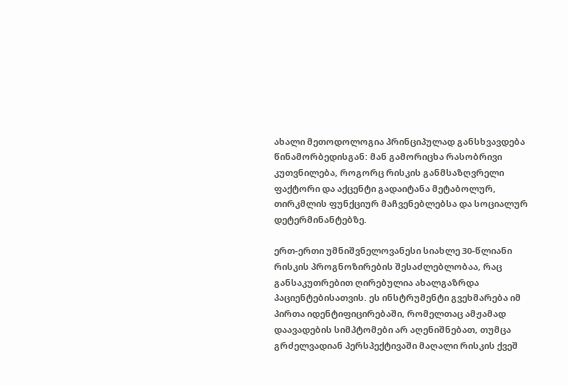ახალი მეთოდოლოგია პრინციპულად განსხვავდება წინამორბედისგან: მან გამორიცხა რასობრივი კუთვნილება, როგორც რისკის განმსაზღვრელი ფაქტორი და აქცენტი გადაიტანა მეტაბოლურ, თირკმლის ფუნქციურ მაჩვენებლებსა და სოციალურ დეტერმინანტებზე.

ერთ-ერთი უმნიშვნელოვანესი სიახლე 30-წლიანი რისკის პროგნოზირების შესაძლებლობაა, რაც განსაკუთრებით ღირებულია ახალგაზრდა პაციენტებისათვის. ეს ინსტრუმენტი გვეხმარება იმ პირთა იდენტიფიცირებაში, რომელთაც ამჟამად დაავადების სიმპტომები არ აღენიშნებათ, თუმცა გრძელვადიან პერსპექტივაში მაღალი რისკის ქვეშ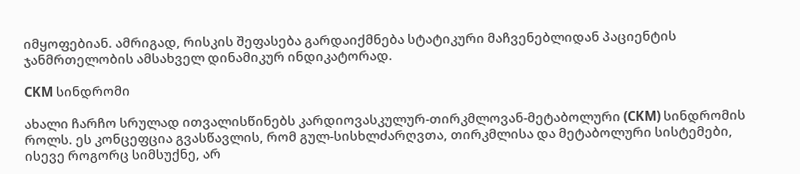იმყოფებიან. ამრიგად, რისკის შეფასება გარდაიქმნება სტატიკური მაჩვენებლიდან პაციენტის ჯანმრთელობის ამსახველ დინამიკურ ინდიკატორად.

CKM სინდრომი

ახალი ჩარჩო სრულად ითვალისწინებს კარდიოვასკულურ-თირკმლოვან-მეტაბოლური (CKM) სინდრომის როლს. ეს კონცეფცია გვასწავლის, რომ გულ-სისხლძარღვთა, თირკმლისა და მეტაბოლური სისტემები, ისევე როგორც სიმსუქნე, არ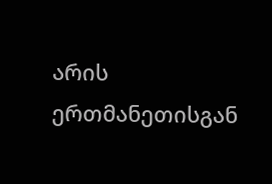არის ერთმანეთისგან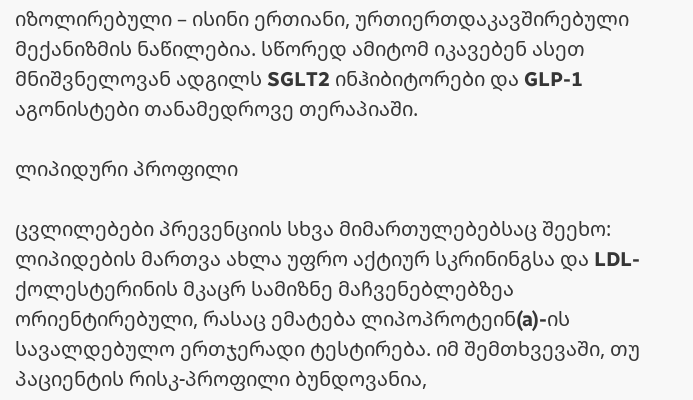იზოლირებული – ისინი ერთიანი, ურთიერთდაკავშირებული მექანიზმის ნაწილებია. სწორედ ამიტომ იკავებენ ასეთ მნიშვნელოვან ადგილს SGLT2 ინჰიბიტორები და GLP-1 აგონისტები თანამედროვე თერაპიაში.

ლიპიდური პროფილი

ცვლილებები პრევენციის სხვა მიმართულებებსაც შეეხო: ლიპიდების მართვა ახლა უფრო აქტიურ სკრინინგსა და LDL-ქოლესტერინის მკაცრ სამიზნე მაჩვენებლებზეა ორიენტირებული, რასაც ემატება ლიპოპროტეინ(a)-ის სავალდებულო ერთჯერადი ტესტირება. იმ შემთხვევაში, თუ პაციენტის რისკ-პროფილი ბუნდოვანია,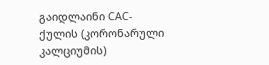გაიდლაინი CAC-ქულის (კორონარული კალციუმის)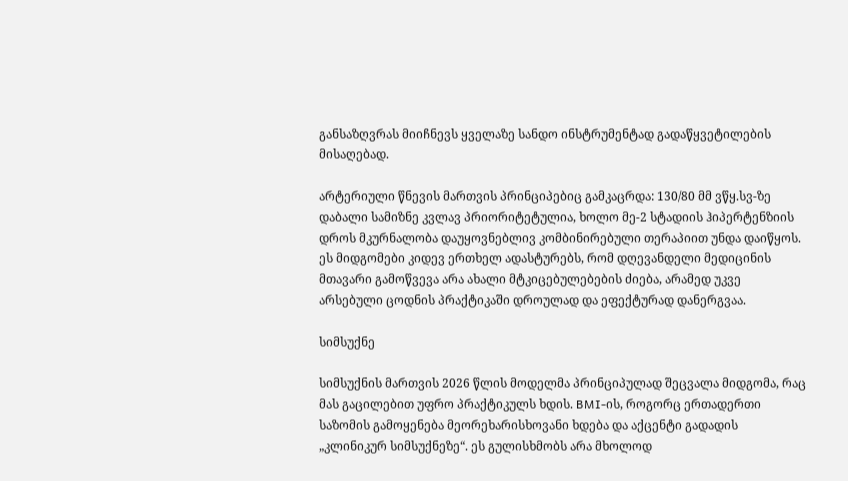განსაზღვრას მიიჩნევს ყველაზე სანდო ინსტრუმენტად გადაწყვეტილების მისაღებად.

არტერიული წნევის მართვის პრინციპებიც გამკაცრდა: 130/80 მმ ვწყ.სვ-ზე დაბალი სამიზნე კვლავ პრიორიტეტულია, ხოლო მე-2 სტადიის ჰიპერტენზიის დროს მკურნალობა დაუყოვნებლივ კომბინირებული თერაპიით უნდა დაიწყოს. ეს მიდგომები კიდევ ერთხელ ადასტურებს, რომ დღევანდელი მედიცინის მთავარი გამოწვევა არა ახალი მტკიცებულებების ძიება, არამედ უკვე არსებული ცოდნის პრაქტიკაში დროულად და ეფექტურად დანერგვაა.

სიმსუქნე

სიმსუქნის მართვის 2026 წლის მოდელმა პრინციპულად შეცვალა მიდგომა, რაც მას გაცილებით უფრო პრაქტიკულს ხდის. BMI-ის, როგორც ერთადერთი საზომის გამოყენება მეორეხარისხოვანი ხდება და აქცენტი გადადის „კლინიკურ სიმსუქნეზე“. ეს გულისხმობს არა მხოლოდ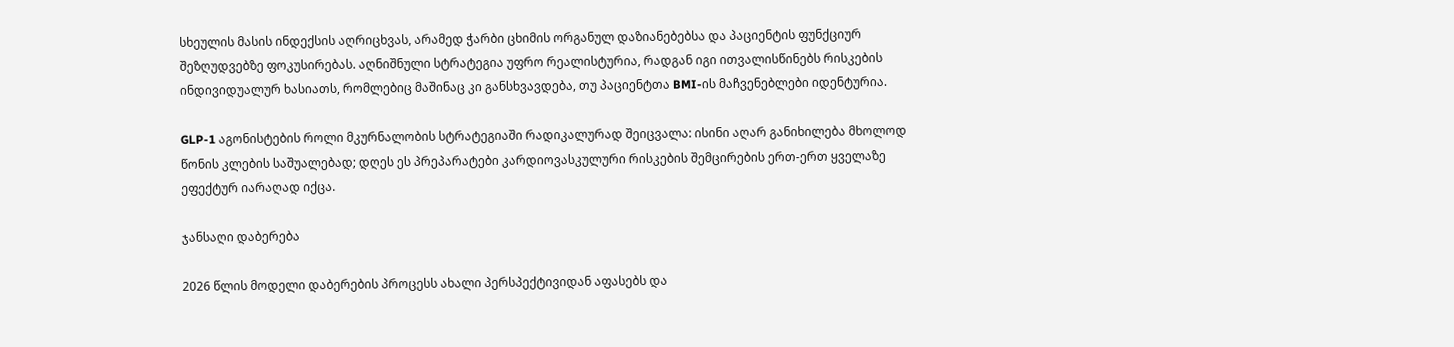სხეულის მასის ინდექსის აღრიცხვას, არამედ ჭარბი ცხიმის ორგანულ დაზიანებებსა და პაციენტის ფუნქციურ შეზღუდვებზე ფოკუსირებას. აღნიშნული სტრატეგია უფრო რეალისტურია, რადგან იგი ითვალისწინებს რისკების ინდივიდუალურ ხასიათს, რომლებიც მაშინაც კი განსხვავდება, თუ პაციენტთა BMI-ის მაჩვენებლები იდენტურია.

GLP-1 აგონისტების როლი მკურნალობის სტრატეგიაში რადიკალურად შეიცვალა: ისინი აღარ განიხილება მხოლოდ წონის კლების საშუალებად; დღეს ეს პრეპარატები კარდიოვასკულური რისკების შემცირების ერთ-ერთ ყველაზე ეფექტურ იარაღად იქცა.

ჯანსაღი დაბერება

2026 წლის მოდელი დაბერების პროცესს ახალი პერსპექტივიდან აფასებს და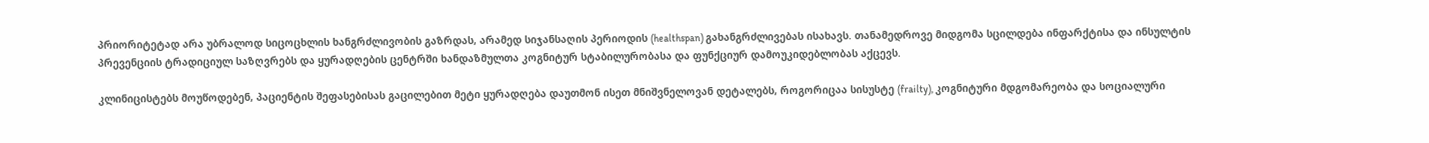პრიორიტეტად არა უბრალოდ სიცოცხლის ხანგრძლივობის გაზრდას, არამედ სიჯანსაღის პერიოდის (healthspan) გახანგრძლივებას ისახავს. თანამედროვე მიდგომა სცილდება ინფარქტისა და ინსულტის პრევენციის ტრადიციულ საზღვრებს და ყურადღების ცენტრში ხანდაზმულთა კოგნიტურ სტაბილურობასა და ფუნქციურ დამოუკიდებლობას აქცევს.

კლინიცისტებს მოუწოდებენ, პაციენტის შეფასებისას გაცილებით მეტი ყურადღება დაუთმონ ისეთ მნიშვნელოვან დეტალებს, როგორიცაა სისუსტე (frailty), კოგნიტური მდგომარეობა და სოციალური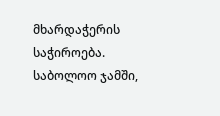მხარდაჭერის საჭიროება. საბოლოო ჯამში,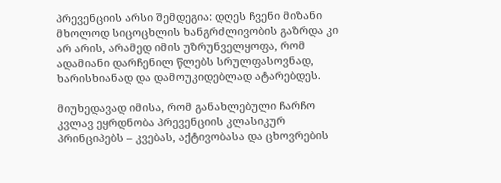პრევენციის არსი შემდეგია: დღეს ჩვენი მიზანი მხოლოდ სიცოცხლის ხანგრძლივობის გაზრდა კი არ არის, არამედ იმის უზრუნველყოფა, რომ ადამიანი დარჩენილ წლებს სრულფასოვნად, ხარისხიანად და დამოუკიდებლად ატარებდეს.

მიუხედავად იმისა, რომ განახლებული ჩარჩო კვლავ ეყრდნობა პრევენციის კლასიკურ პრინციპებს – კვებას, აქტივობასა და ცხოვრების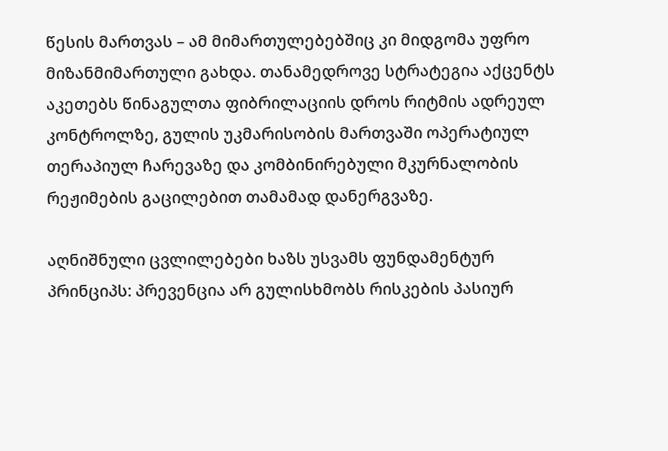წესის მართვას – ამ მიმართულებებშიც კი მიდგომა უფრო მიზანმიმართული გახდა. თანამედროვე სტრატეგია აქცენტს აკეთებს წინაგულთა ფიბრილაციის დროს რიტმის ადრეულ კონტროლზე, გულის უკმარისობის მართვაში ოპერატიულ თერაპიულ ჩარევაზე და კომბინირებული მკურნალობის რეჟიმების გაცილებით თამამად დანერგვაზე.

აღნიშნული ცვლილებები ხაზს უსვამს ფუნდამენტურ პრინციპს: პრევენცია არ გულისხმობს რისკების პასიურ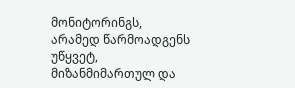მონიტორინგს, არამედ წარმოადგენს უწყვეტ, მიზანმიმართულ და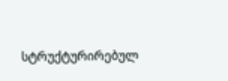სტრუქტურირებულ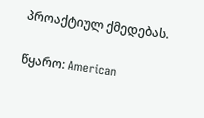პროაქტიულ ქმედებას.

წყარო: American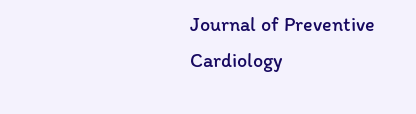Journal of Preventive Cardiology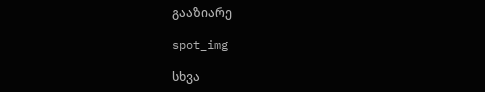გააზიარე

spot_img

სხვა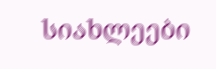სიახლეები